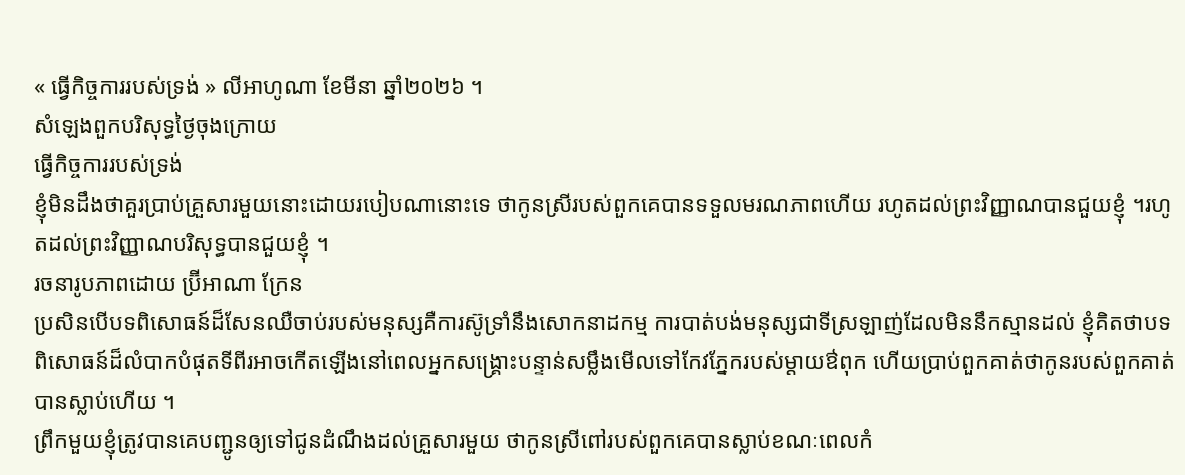« ធ្វើកិច្ចការរបស់ទ្រង់ » លីអាហូណា ខែមីនា ឆ្នាំ២០២៦ ។
សំឡេងពួកបរិសុទ្ធថ្ងៃចុងក្រោយ
ធ្វើកិច្ចការរបស់ទ្រង់
ខ្ញុំមិនដឹងថាគួរប្រាប់គ្រួសារមួយនោះដោយរបៀបណានោះទេ ថាកូនស្រីរបស់ពួកគេបានទទួលមរណភាពហើយ រហូតដល់ព្រះវិញ្ញាណបានជួយខ្ញុំ ។រហូតដល់ព្រះវិញ្ញាណបរិសុទ្ធបានជួយខ្ញុំ ។
រចនារូបភាពដោយ ប្រ៊ីអាណា ក្រែន
ប្រសិនបើបទពិសោធន៍ដ៏សែនឈឺចាប់របស់មនុស្សគឺការស៊ូទ្រាំនឹងសោកនាដកម្ម ការបាត់បង់មនុស្សជាទីស្រឡាញ់ដែលមិននឹកស្មានដល់ ខ្ញុំគិតថាបទពិសោធន៍ដ៏លំបាកបំផុតទីពីរអាចកើតឡើងនៅពេលអ្នកសង្រ្គោះបន្ទាន់សម្លឹងមើលទៅកែវភ្នែករបស់ម្តាយឳពុក ហើយប្រាប់ពួកគាត់ថាកូនរបស់ពួកគាត់បានស្លាប់ហើយ ។
ព្រឹកមួយខ្ញុំត្រូវបានគេបញ្ជូនឲ្យទៅជូនដំណឹងដល់គ្រួសារមួយ ថាកូនស្រីពៅរបស់ពួកគេបានស្លាប់ខណៈពេលកំ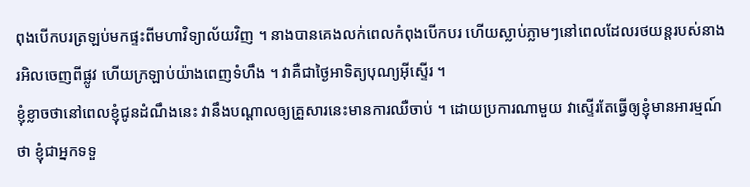ពុងបើកបរត្រឡប់មកផ្ទះពីមហាវិទ្យាល័យវិញ ។ នាងបានគេងលក់ពេលកំពុងបើកបរ ហើយស្លាប់ភ្លាមៗនៅពេលដែលរថយន្តរបស់នាងរអិលចេញពីផ្លូវ ហើយក្រឡាប់យ៉ាងពេញទំហឹង ។ វាគឺជាថ្ងៃអាទិត្យបុណ្យអ៊ីស្ទើរ ។
ខ្ញុំខ្លាចថានៅពេលខ្ញុំជូនដំណឹងនេះ វានឹងបណ្តាលឲ្យគ្រួសារនេះមានការឈឺចាប់ ។ ដោយប្រការណាមួយ វាស្ទើរតែធ្វើឲ្យខ្ញុំមានអារម្មណ៍ថា ខ្ញុំជាអ្នកទទួ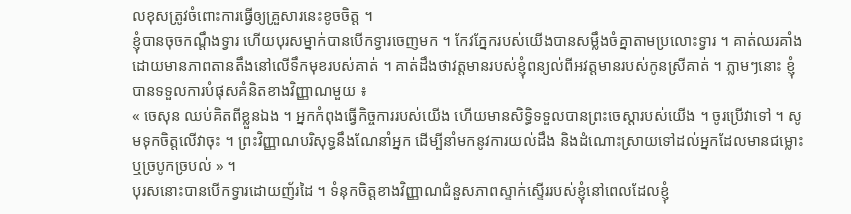លខុសត្រូវចំពោះការធ្វើឲ្យគ្រួសារនេះខូចចិត្ត ។
ខ្ញុំបានចុចកណ្តឹងទ្វារ ហើយបុរសម្នាក់បានបើកទ្វារចេញមក ។ កែវភ្នែករបស់យើងបានសម្លឹងចំគ្នាតាមប្រលោះទ្វារ ។ គាត់ឈរគាំង ដោយមានភាពតានតឹងនៅលើទឹកមុខរបស់គាត់ ។ គាត់ដឹងថាវត្តមានរបស់ខ្ញុំពន្យល់ពីអវត្តមានរបស់កូនស្រីគាត់ ។ ភ្លាមៗនោះ ខ្ញុំបានទទួលការបំផុសគំនិតខាងវិញ្ញាណមួយ ៖
« ចេសុន ឈប់គិតពីខ្លួនឯង ។ អ្នកកំពុងធ្វើកិច្ចការរបស់យើង ហើយមានសិទ្ធិទទួលបានព្រះចេស្តារបស់យើង ។ ចូរប្រើវាទៅ ។ សូមទុកចិត្តលើវាចុះ ។ ព្រះវិញ្ញាណបរិសុទ្ធនឹងណែនាំអ្នក ដើម្បីនាំមកនូវការយល់ដឹង និងដំណោះស្រាយទៅដល់អ្នកដែលមានជម្លោះ ឬច្របូកច្របល់ » ។
បុរសនោះបានបើកទ្វារដោយញ័រដៃ ។ ទំនុកចិត្តខាងវិញ្ញាណជំនួសភាពស្ទាក់ស្ទើររបស់ខ្ញុំនៅពេលដែលខ្ញុំ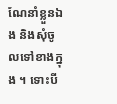ណែនាំខ្លួនឯង និងសុំចូលទៅខាងក្នុង ។ ទោះបី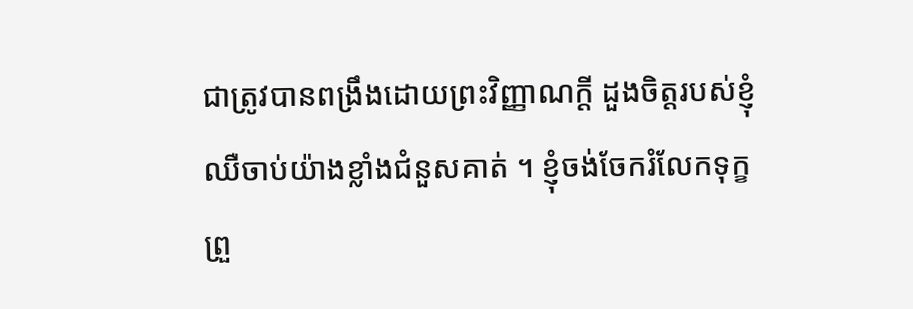ជាត្រូវបានពង្រឹងដោយព្រះវិញ្ញាណក្ដី ដួងចិត្តរបស់ខ្ញុំឈឺចាប់យ៉ាងខ្លាំងជំនួសគាត់ ។ ខ្ញុំចង់ចែករំលែកទុក្ខព្រួ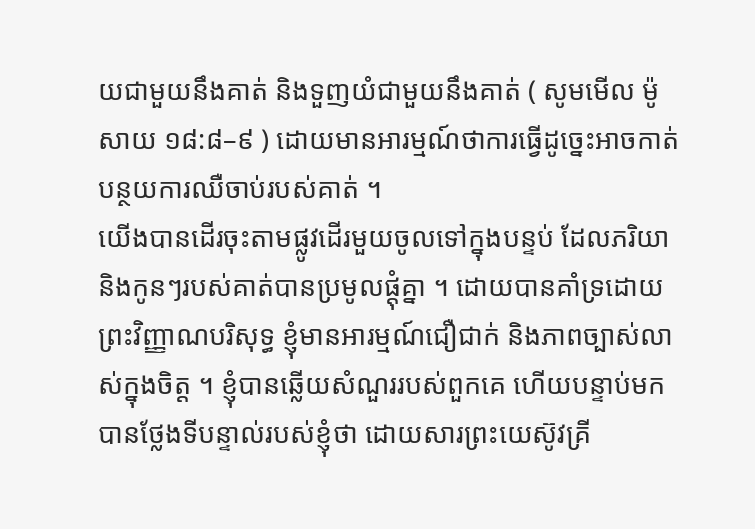យជាមួយនឹងគាត់ និងទួញយំជាមួយនឹងគាត់ ( សូមមើល ម៉ូសាយ ១៨:៨–៩ ) ដោយមានអារម្មណ៍ថាការធ្វើដូច្នេះអាចកាត់បន្ថយការឈឺចាប់របស់គាត់ ។
យើងបានដើរចុះតាមផ្លូវដើរមួយចូលទៅក្នុងបន្ទប់ ដែលភរិយា និងកូនៗរបស់គាត់បានប្រមូលផ្តុំគ្នា ។ ដោយបានគាំទ្រដោយព្រះវិញ្ញាណបរិសុទ្ធ ខ្ញុំមានអារម្មណ៍ជឿជាក់ និងភាពច្បាស់លាស់ក្នុងចិត្ត ។ ខ្ញុំបានឆ្លើយសំណួររបស់ពួកគេ ហើយបន្ទាប់មកបានថ្លែងទីបន្ទាល់របស់ខ្ញុំថា ដោយសារព្រះយេស៊ូវគ្រី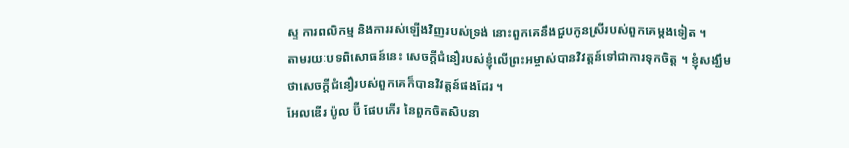ស្ទ ការពលិកម្ម និងការរស់ឡើងវិញរបស់ទ្រង់ នោះពួកគេនឹងជួបកូនស្រីរបស់ពួកគេម្តងទៀត ។
តាមរយៈបទពិសោធន៍នេះ សេចក្តីជំនឿរបស់ខ្ញុំលើព្រះអម្ចាស់បានវិវត្តន៍ទៅជាការទុកចិត្ត ។ ខ្ញុំសង្ឃឹមថាសេចក្តីជំនឿរបស់ពួកគេក៏បានវិវត្តន៍ផងដែរ ។
អែលឌើរ ប៉ូល ប៊ី ផែបភើរ នៃពួកចិតសិបនា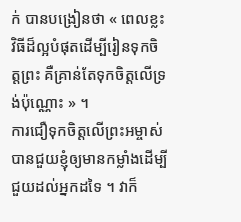ក់ បានបង្រៀនថា « ពេលខ្លះ វិធីដ៏ល្អបំផុតដើម្បីរៀនទុកចិត្តព្រះ គឺគ្រាន់តែទុកចិត្តលើទ្រង់ប៉ុណ្ណោះ » ។
ការជឿទុកចិត្តលើព្រះអម្ចាស់បានជួយខ្ញុំឲ្យមានកម្លាំងដើម្បីជួយដល់អ្នកដទៃ ។ វាក៏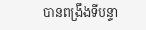បានពង្រឹងទីបន្ទា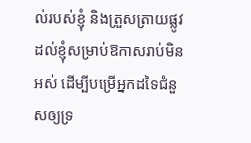ល់របស់ខ្ញុំ និងត្រួសត្រាយផ្លូវដល់ខ្ញុំសម្រាប់ឱកាសរាប់មិនអស់ ដើម្បីបម្រើអ្នកដទៃជំនួសឲ្យទ្រ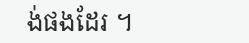ង់ផងដែរ ។